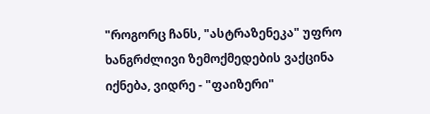"როგორც ჩანს, "ასტრაზენეკა" უფრო ხანგრძლივი ზემოქმედების ვაქცინა იქნება, ვიდრე - "ფაიზერი"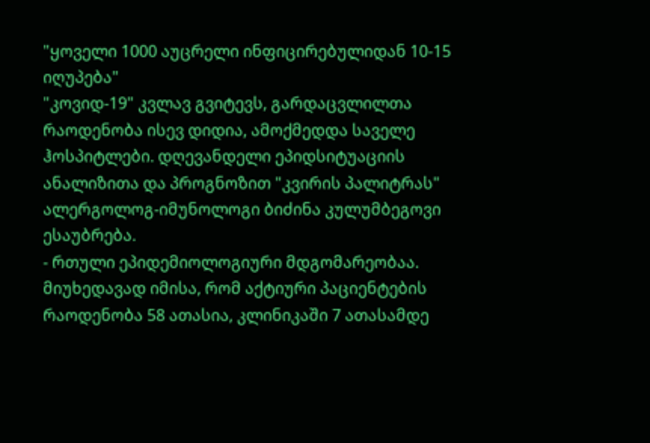"ყოველი 1000 აუცრელი ინფიცირებულიდან 10-15 იღუპება"
"კოვიდ-19" კვლავ გვიტევს, გარდაცვლილთა რაოდენობა ისევ დიდია, ამოქმედდა საველე ჰოსპიტლები. დღევანდელი ეპიდსიტუაციის ანალიზითა და პროგნოზით "კვირის პალიტრას" ალერგოლოგ-იმუნოლოგი ბიძინა კულუმბეგოვი ესაუბრება.
- რთული ეპიდემიოლოგიური მდგომარეობაა. მიუხედავად იმისა, რომ აქტიური პაციენტების რაოდენობა 58 ათასია, კლინიკაში 7 ათასამდე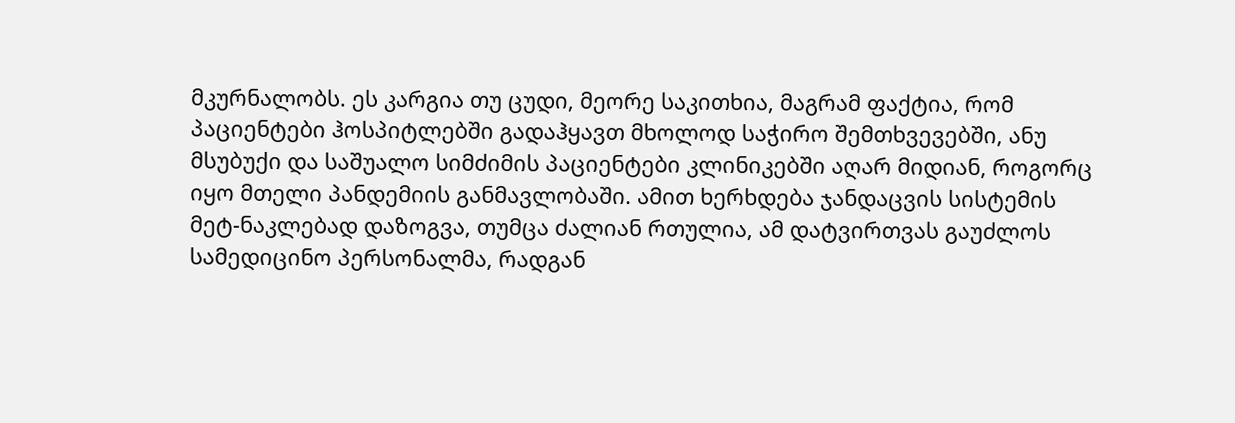მკურნალობს. ეს კარგია თუ ცუდი, მეორე საკითხია, მაგრამ ფაქტია, რომ პაციენტები ჰოსპიტლებში გადაჰყავთ მხოლოდ საჭირო შემთხვევებში, ანუ მსუბუქი და საშუალო სიმძიმის პაციენტები კლინიკებში აღარ მიდიან, როგორც იყო მთელი პანდემიის განმავლობაში. ამით ხერხდება ჯანდაცვის სისტემის მეტ-ნაკლებად დაზოგვა, თუმცა ძალიან რთულია, ამ დატვირთვას გაუძლოს სამედიცინო პერსონალმა, რადგან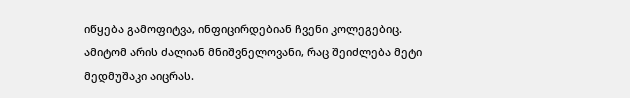იწყება გამოფიტვა, ინფიცირდებიან ჩვენი კოლეგებიც. ამიტომ არის ძალიან მნიშვნელოვანი, რაც შეიძლება მეტი მედმუშაკი აიცრას.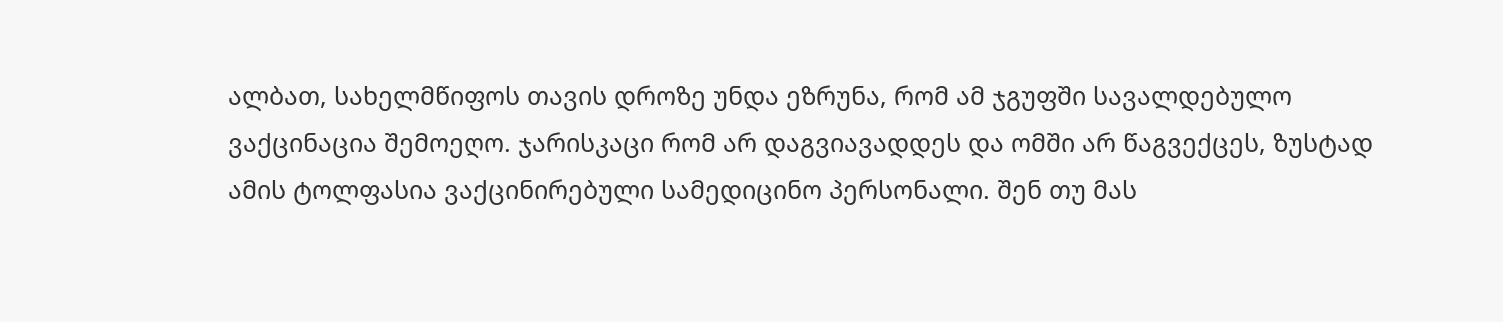ალბათ, სახელმწიფოს თავის დროზე უნდა ეზრუნა, რომ ამ ჯგუფში სავალდებულო ვაქცინაცია შემოეღო. ჯარისკაცი რომ არ დაგვიავადდეს და ომში არ წაგვექცეს, ზუსტად ამის ტოლფასია ვაქცინირებული სამედიცინო პერსონალი. შენ თუ მას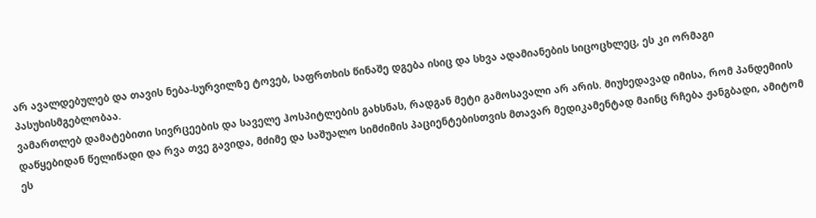არ ავალდებულებ და თავის ნება-სურვილზე ტოვებ, საფრთხის წინაშე დგება ისიც და სხვა ადამიანების სიცოცხლეც, ეს კი ორმაგი პასუხისმგებლობაა.
ვამართლებ დამატებითი სივრცეების და საველე ჰოსპიტლების გახსნას, რადგან მეტი გამოსავალი არ არის. მიუხედავად იმისა, რომ პანდემიის დაწყებიდან წელიწადი და რვა თვე გავიდა, მძიმე და საშუალო სიმძიმის პაციენტებისთვის მთავარ მედიკამენტად მაინც რჩება ჟანგბადი, ამიტომ ეს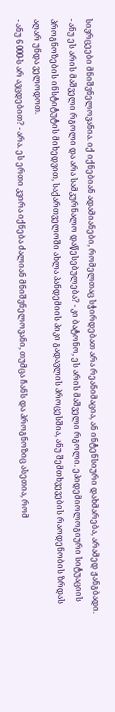სივრცეები მნიშვნელოვანია. იქ იქნებიან ადამიანები, რომელთაც სჭირდებათ არა რეანიმაცია, ან ინტენსიური დახმარება, არამედ ჟანგბადი.
- ანუ ეს არის მაშველი რგოლი და არა სამკურნალო დაწესებულება? - კი ბატონო, ეს არის მაშველი რგოლი. ეპიდემიოლოგიური სიტუაციის პროგნოზების ინსტიტუტის მიხედვით, საქართველოში ახლა პანდემიის პიკი გადავლის პროცესშია, ანუ შემთხვევების რაოდენობის ზრდას აღარ უნდა ველოდოთ.
- ანუ 6 000-ს არ ავცდებით? - არა. ეს ერთი კვირა იქნება ძალიან მნიშვნელოვანი, თუმცა ჩანს და პროგნოზიც ასეთია, რომ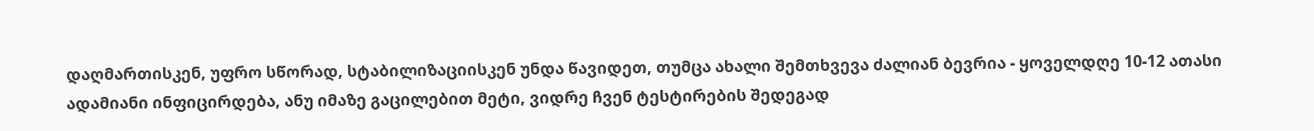დაღმართისკენ, უფრო სწორად, სტაბილიზაციისკენ უნდა წავიდეთ, თუმცა ახალი შემთხვევა ძალიან ბევრია - ყოველდღე 10-12 ათასი ადამიანი ინფიცირდება, ანუ იმაზე გაცილებით მეტი, ვიდრე ჩვენ ტესტირების შედეგად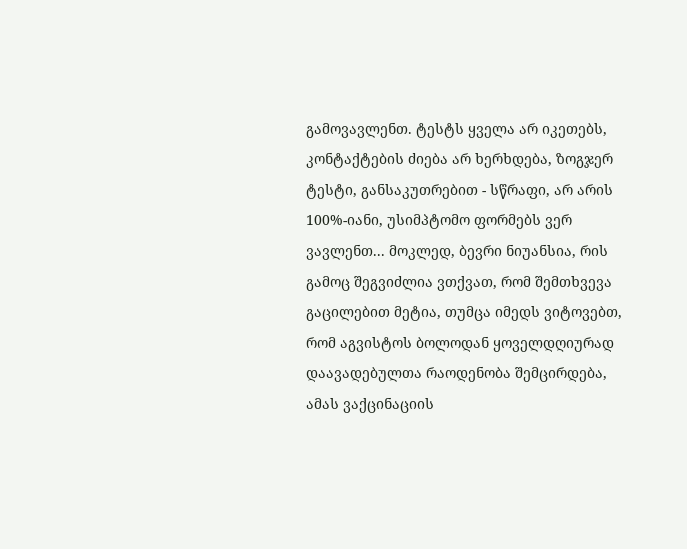გამოვავლენთ. ტესტს ყველა არ იკეთებს, კონტაქტების ძიება არ ხერხდება, ზოგჯერ ტესტი, განსაკუთრებით - სწრაფი, არ არის 100%-იანი, უსიმპტომო ფორმებს ვერ ვავლენთ... მოკლედ, ბევრი ნიუანსია, რის გამოც შეგვიძლია ვთქვათ, რომ შემთხვევა გაცილებით მეტია, თუმცა იმედს ვიტოვებთ, რომ აგვისტოს ბოლოდან ყოველდღიურად დაავადებულთა რაოდენობა შემცირდება, ამას ვაქცინაციის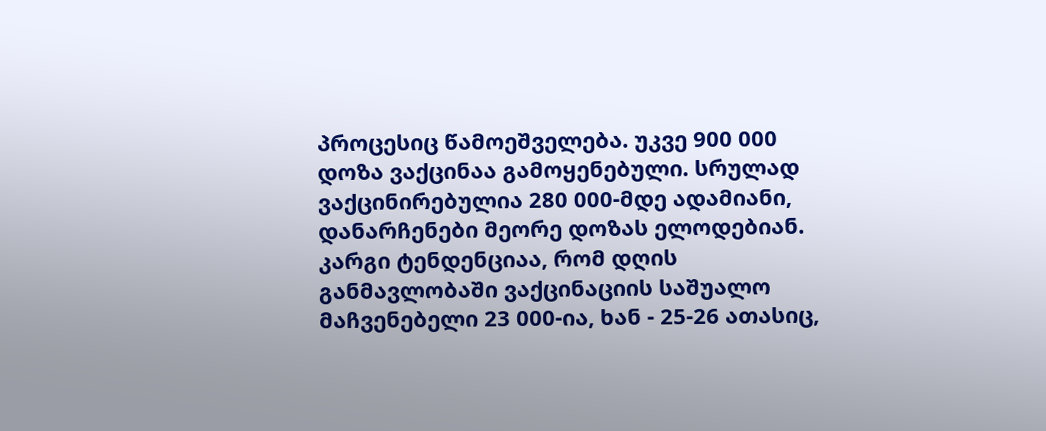პროცესიც წამოეშველება. უკვე 900 000 დოზა ვაქცინაა გამოყენებული. სრულად ვაქცინირებულია 280 000-მდე ადამიანი, დანარჩენები მეორე დოზას ელოდებიან. კარგი ტენდენციაა, რომ დღის განმავლობაში ვაქცინაციის საშუალო მაჩვენებელი 23 000-ია, ხან - 25-26 ათასიც,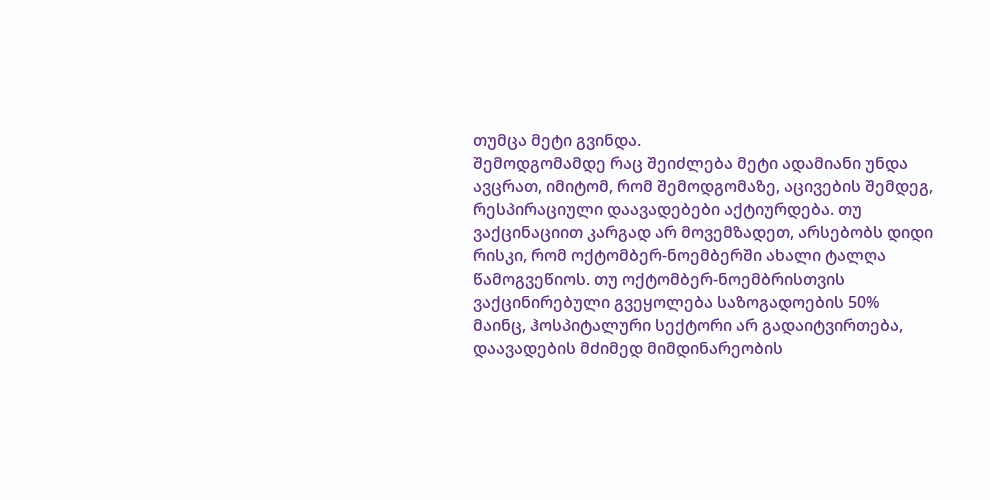თუმცა მეტი გვინდა.
შემოდგომამდე რაც შეიძლება მეტი ადამიანი უნდა ავცრათ, იმიტომ, რომ შემოდგომაზე, აცივების შემდეგ, რესპირაციული დაავადებები აქტიურდება. თუ ვაქცინაციით კარგად არ მოვემზადეთ, არსებობს დიდი რისკი, რომ ოქტომბერ-ნოემბერში ახალი ტალღა წამოგვეწიოს. თუ ოქტომბერ-ნოემბრისთვის ვაქცინირებული გვეყოლება საზოგადოების 50% მაინც, ჰოსპიტალური სექტორი არ გადაიტვირთება, დაავადების მძიმედ მიმდინარეობის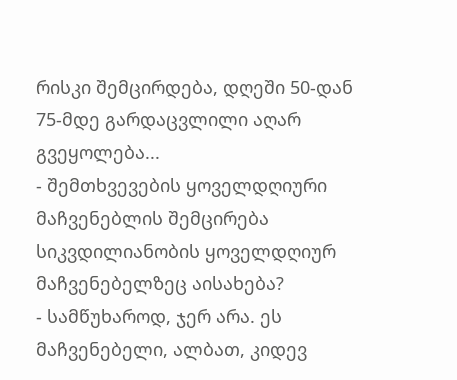რისკი შემცირდება, დღეში 50-დან 75-მდე გარდაცვლილი აღარ გვეყოლება...
- შემთხვევების ყოველდღიური მაჩვენებლის შემცირება სიკვდილიანობის ყოველდღიურ მაჩვენებელზეც აისახება?
- სამწუხაროდ, ჯერ არა. ეს მაჩვენებელი, ალბათ, კიდევ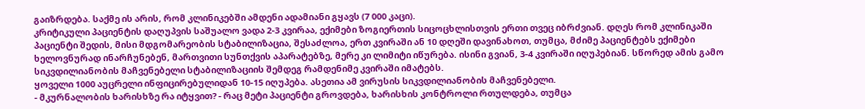გაიზრდება. საქმე ის არის, რომ კლინიკებში ამდენი ადამიანი გყავს (7 000 კაცი).
კრიტიკული პაციენტის დაღუპვის საშუალო ვადა 2-3 კვირაა, ექიმები ზოგიერთის სიცოცხლისთვის ერთი თვეც იბრძვიან. დღეს რომ კლინიკაში პაციენტი შედის, მისი მდგომარეობის სტაბილიზაცია, შესაძლოა, ერთ კვირაში ან 10 დღეში დავინახოთ, თუმცა, მძიმე პაციენტებს ექიმები ხელოვნურად ინარჩუნებენ, მართვითი სუნთქვის აპარატებზე, მერე კი ლიმიტი იწურება. ისინი გვიან, 3-4 კვირაში იღუპებიან. სწორედ ამის გამო სიკვდილიანობის მაჩვენებელი სტაბილიზაციის შემდეგ რამდენიმე კვირაში იმატებს.
ყოველი 1000 აუცრელი ინფიცირებულიდან 10-15 იღუპება. ასეთია ამ ვირუსის სიკვდილიანობის მაჩვენებელი.
- მკურნალობის ხარისხზე რა იტყვით? - რაც მეტი პაციენტი გროვდება, ხარისხის კონტროლი რთულდება, თუმცა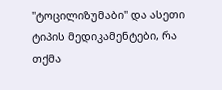"ტოცილიზუმაბი" და ასეთი ტიპის მედიკამენტები, რა თქმა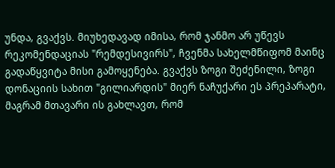უნდა, გვაქვს. მიუხედავად იმისა, რომ ჯანმო არ უწევს რეკომენდაციას "რემდესივირს", ჩვენმა სახელმწიფომ მაინც გადაწყვიტა მისი გამოყენება. გვაქვს ზოგი შეძენილი, ზოგი დონაციის სახით "გილიარდის" მიერ ნაჩუქარი ეს პრეპარატი, მაგრამ მთავარი ის გახლავთ, რომ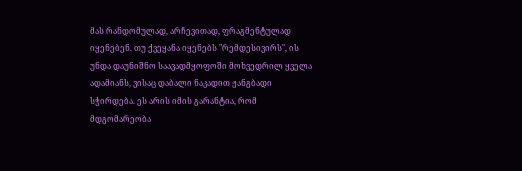მას რანდომულად, არჩევითად, ფრაგმენტულად იყენებენ. თუ ქვეყანა იყენებს "რემდესივირს", ის უნდა დაუნიშნო საავადმყოფოში მოხვედრილ ყველა ადამიანს, ვისაც დაბალი ნაკადით ჟანგბადი სჭირდება. ეს არის იმის გარანტია, რომ მდგომარეობა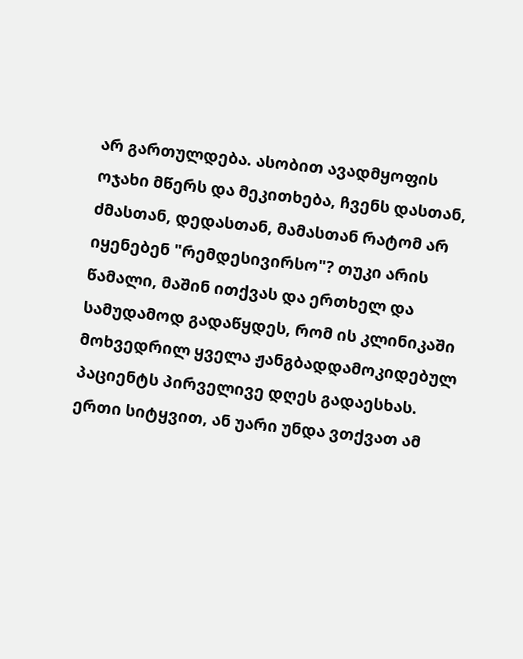არ გართულდება. ასობით ავადმყოფის ოჯახი მწერს და მეკითხება, ჩვენს დასთან, ძმასთან, დედასთან, მამასთან რატომ არ იყენებენ "რემდესივირსო"? თუკი არის წამალი, მაშინ ითქვას და ერთხელ და სამუდამოდ გადაწყდეს, რომ ის კლინიკაში მოხვედრილ ყველა ჟანგბადდამოკიდებულ პაციენტს პირველივე დღეს გადაესხას. ერთი სიტყვით, ან უარი უნდა ვთქვათ ამ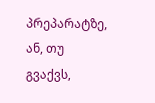პრეპარატზე, ან, თუ გვაქვს,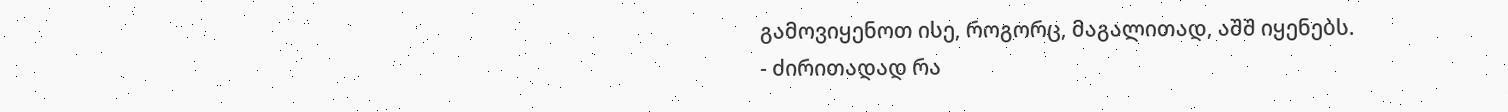გამოვიყენოთ ისე, როგორც, მაგალითად, აშშ იყენებს.
- ძირითადად რა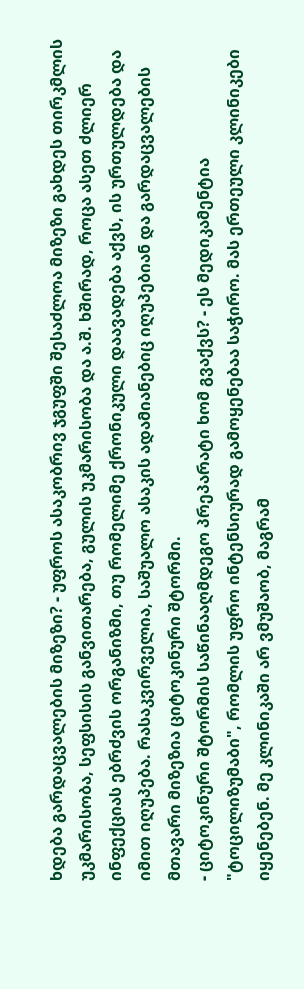ხდება გარდაცვალების მიზეზი? - უფროს ასაკობრივ ჯგუფში შესაძლოა მიზეზი გახდეს თირკმლის უკმარისობა, სეფსისის განვითარება, გულის უკმარისობა და ა.შ. ხშირად, როცა ასეთ ძლიერ ინფექციას ებრძვის ორგანიზმი, თუ რომელიმე ქრონიკული დაავადება აქვს, ის ურთულდება და იმით იღუპება. რასაკვირველია, საშუალო ასაკის ადამიანებიც იღუპებიან და გარდაცვალების მთავარი მიზეზია ციტოკინური შტორმი.
- ციტოკინური შტორმის საწინააღმდეგო პრეპარატი ხომ გვაქვს? - ეს მედიკამენტია "ტოცილიზუმაბი", რომლის უფრო ინტენსიურად გამოყენებაა საჭირო. მას ერთეული კლინიკები იყენებენ. მე კლინიკაში არ ვმუშაობ, მაგრამ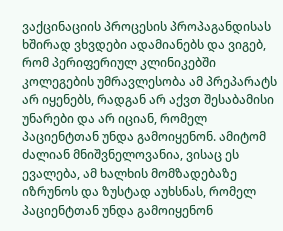ვაქცინაციის პროცესის პროპაგანდისას ხშირად ვხვდები ადამიანებს და ვიგებ, რომ პერიფერიულ კლინიკებში კოლეგების უმრავლესობა ამ პრეპარატს არ იყენებს, რადგან არ აქვთ შესაბამისი უნარები და არ იციან, რომელ პაციენტთან უნდა გამოიყენონ. ამიტომ ძალიან მნიშვნელოვანია, ვისაც ეს ევალება, ამ ხალხის მომზადებაზე იზრუნოს და ზუსტად აუხსნას, რომელ პაციენტთან უნდა გამოიყენონ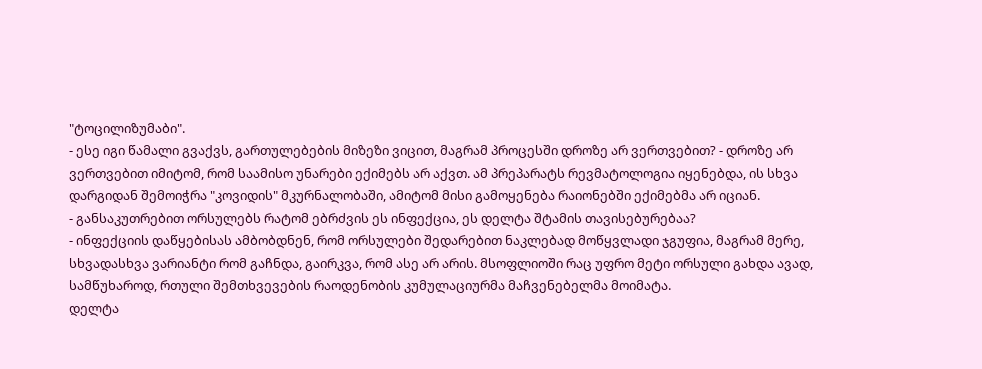"ტოცილიზუმაბი".
- ესე იგი წამალი გვაქვს, გართულებების მიზეზი ვიცით, მაგრამ პროცესში დროზე არ ვერთვებით? - დროზე არ ვერთვებით იმიტომ, რომ საამისო უნარები ექიმებს არ აქვთ. ამ პრეპარატს რევმატოლოგია იყენებდა, ის სხვა დარგიდან შემოიჭრა "კოვიდის" მკურნალობაში, ამიტომ მისი გამოყენება რაიონებში ექიმებმა არ იციან.
- განსაკუთრებით ორსულებს რატომ ებრძვის ეს ინფექცია, ეს დელტა შტამის თავისებურებაა?
- ინფექციის დაწყებისას ამბობდნენ, რომ ორსულები შედარებით ნაკლებად მოწყვლადი ჯგუფია, მაგრამ მერე, სხვადასხვა ვარიანტი რომ გაჩნდა, გაირკვა, რომ ასე არ არის. მსოფლიოში რაც უფრო მეტი ორსული გახდა ავად, სამწუხაროდ, რთული შემთხვევების რაოდენობის კუმულაციურმა მაჩვენებელმა მოიმატა.
დელტა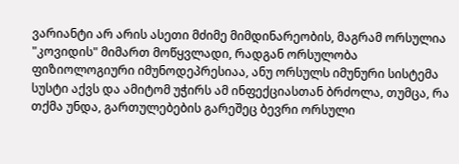ვარიანტი არ არის ასეთი მძიმე მიმდინარეობის, მაგრამ ორსულია "კოვიდის" მიმართ მოწყვლადი, რადგან ორსულობა ფიზიოლოგიური იმუნოდეპრესიაა, ანუ ორსულს იმუნური სისტემა სუსტი აქვს და ამიტომ უჭირს ამ ინფექციასთან ბრძოლა, თუმცა, რა თქმა უნდა, გართულებების გარეშეც ბევრი ორსული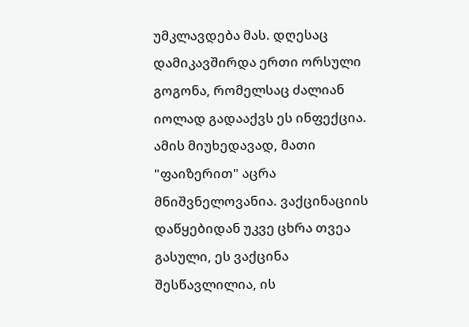უმკლავდება მას. დღესაც დამიკავშირდა ერთი ორსული გოგონა, რომელსაც ძალიან იოლად გადააქვს ეს ინფექცია. ამის მიუხედავად, მათი "ფაიზერით" აცრა მნიშვნელოვანია. ვაქცინაციის დაწყებიდან უკვე ცხრა თვეა გასული, ეს ვაქცინა შესწავლილია, ის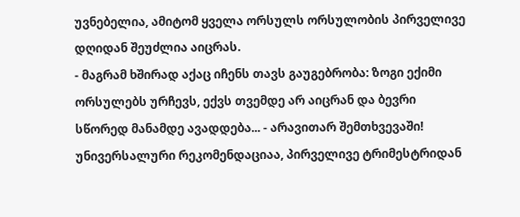უვნებელია, ამიტომ ყველა ორსულს ორსულობის პირველივე დღიდან შეუძლია აიცრას.
- მაგრამ ხშირად აქაც იჩენს თავს გაუგებრობა: ზოგი ექიმი ორსულებს ურჩევს, ექვს თვემდე არ აიცრან და ბევრი სწორედ მანამდე ავადდება... - არავითარ შემთხვევაში! უნივერსალური რეკომენდაციაა, პირველივე ტრიმესტრიდან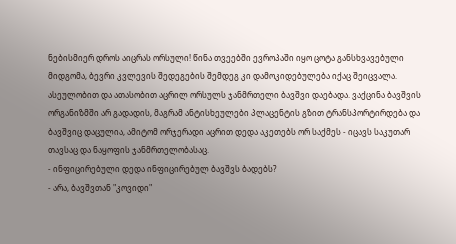ნებისმიერ დროს აიცრას ორსული! წინა თვეებში ევროპაში იყო ცოტა განსხვავებული მიდგომა, ბევრი კვლევის შედეგების შემდეგ კი დამოკიდებულება იქაც შეიცვალა.
ასეულობით და ათასობით აცრილ ორსულს ჯანმრთელი ბავშვი დაებადა. ვაქცინა ბავშვის ორგანიზმში არ გადადის, მაგრამ ანტისხეულები პლაცენტის გზით ტრანსპორტირდება და ბავშვიც დაცულია, ამიტომ ორჯერადი აცრით დედა აკეთებს ორ საქმეს - იცავს საკუთარ თავსაც და ნაყოფის ჯანმრთელობასაც.
- ინფიცირებული დედა ინფიცირებულ ბავშვს ბადებს?
- არა, ბავშვთან "კოვიდი"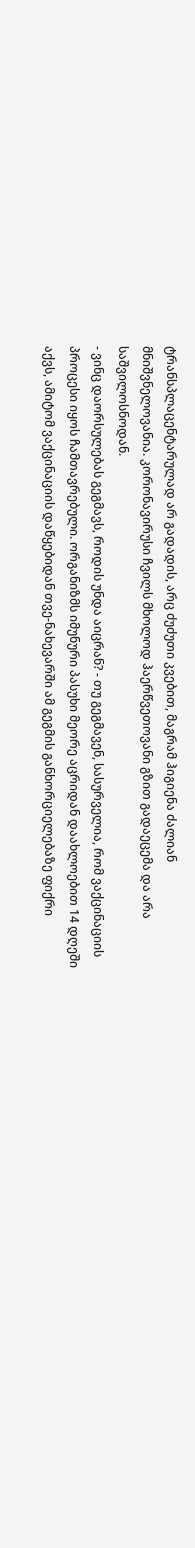ტრანსპლაცენტარულად არ გადადის, არც ძუძუთი კვებით, მაგრამ ჰიგიენა ძალიან მნიშვნელოვანია. კორონავირუსი ჩვილს მხოლოდ ჰაერწვეთოვანი გზით გადაეცემა და არა საშვილოსნოდან.
- ვინც დაორსულებას გეგმავს, როდის უნდა აიცრან? - თუ გეგმავენ, სასურველია, რომ ვაქცინაციის პროცესი იყოს ჩამთავრებული. ორგანიზმს იმუნური პასუხი მეორე აცრიდან დაახლოებით 14 დღეში აქვს, ამიტომ ვაქცინაციის დაწყებიდან თვე-ნახევარში ამ გეგმის განხორციელებაზე ფიქრი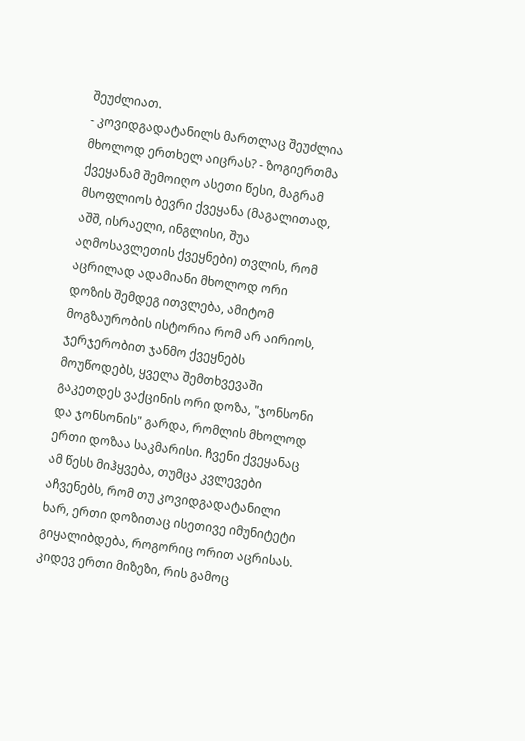შეუძლიათ.
- კოვიდგადატანილს მართლაც შეუძლია მხოლოდ ერთხელ აიცრას? - ზოგიერთმა ქვეყანამ შემოიღო ასეთი წესი, მაგრამ მსოფლიოს ბევრი ქვეყანა (მაგალითად, აშშ, ისრაელი, ინგლისი, შუა აღმოსავლეთის ქვეყნები) თვლის, რომ აცრილად ადამიანი მხოლოდ ორი დოზის შემდეგ ითვლება, ამიტომ მოგზაურობის ისტორია რომ არ აირიოს, ჯერჯერობით ჯანმო ქვეყნებს მოუწოდებს, ყველა შემთხვევაში გაკეთდეს ვაქცინის ორი დოზა, "ჯონსონი და ჯონსონის" გარდა, რომლის მხოლოდ ერთი დოზაა საკმარისი. ჩვენი ქვეყანაც ამ წესს მიჰყვება, თუმცა კვლევები აჩვენებს, რომ თუ კოვიდგადატანილი ხარ, ერთი დოზითაც ისეთივე იმუნიტეტი გიყალიბდება, როგორიც ორით აცრისას. კიდევ ერთი მიზეზი, რის გამოც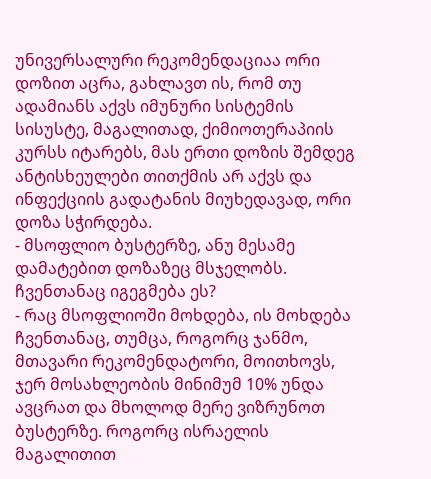უნივერსალური რეკომენდაციაა ორი დოზით აცრა, გახლავთ ის, რომ თუ ადამიანს აქვს იმუნური სისტემის სისუსტე, მაგალითად, ქიმიოთერაპიის კურსს იტარებს, მას ერთი დოზის შემდეგ ანტისხეულები თითქმის არ აქვს და ინფექციის გადატანის მიუხედავად, ორი დოზა სჭირდება.
- მსოფლიო ბუსტერზე, ანუ მესამე დამატებით დოზაზეც მსჯელობს. ჩვენთანაც იგეგმება ეს?
- რაც მსოფლიოში მოხდება, ის მოხდება ჩვენთანაც, თუმცა, როგორც ჯანმო, მთავარი რეკომენდატორი, მოითხოვს, ჯერ მოსახლეობის მინიმუმ 10% უნდა ავცრათ და მხოლოდ მერე ვიზრუნოთ ბუსტერზე. როგორც ისრაელის მაგალითით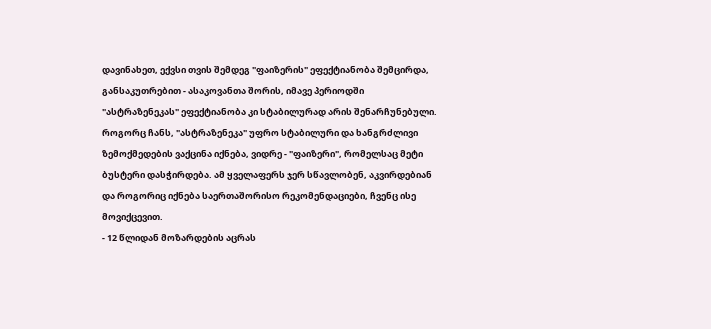დავინახეთ, ექვსი თვის შემდეგ "ფაიზერის" ეფექტიანობა შემცირდა, განსაკუთრებით - ასაკოვანთა შორის, იმავე პერიოდში "ასტრაზენეკას" ეფექტიანობა კი სტაბილურად არის შენარჩუნებული. როგორც ჩანს, "ასტრაზენეკა" უფრო სტაბილური და ხანგრძლივი ზემოქმედების ვაქცინა იქნება, ვიდრე - "ფაიზერი", რომელსაც მეტი ბუსტერი დასჭირდება. ამ ყველაფერს ჯერ სწავლობენ, აკვირდებიან და როგორიც იქნება საერთაშორისო რეკომენდაციები, ჩვენც ისე მოვიქცევით.
- 12 წლიდან მოზარდების აცრას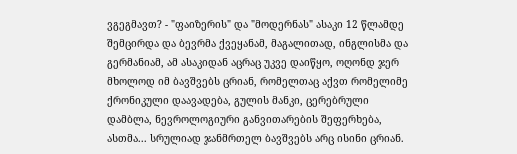ვგეგმავთ? - "ფაიზერის" და "მოდერნას" ასაკი 12 წლამდე შემცირდა და ბევრმა ქვეყანამ, მაგალითად, ინგლისმა და გერმანიამ, ამ ასაკიდან აცრაც უკვე დაიწყო, ოღონდ ჯერ მხოლოდ იმ ბავშვებს ცრიან, რომელთაც აქვთ რომელიმე ქრონიკული დაავადება, გულის მანკი, ცერებრული დამბლა, ნევროლოგიური განვითარების შეფერხება, ასთმა... სრულიად ჯანმრთელ ბავშვებს არც ისინი ცრიან.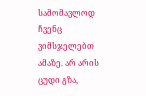სამომავლოდ ჩვენც ვიმსჯელებთ ამაზე. არ არის ცუდი გზა,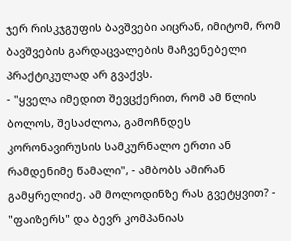ჯერ რისკჯგუფის ბავშვები აიცრან, იმიტომ, რომ ბავშვების გარდაცვალების მაჩვენებელი პრაქტიკულად არ გვაქვს.
- "ყველა იმედით შევცქერით, რომ ამ წლის ბოლოს, შესაძლოა, გამოჩნდეს კორონავირუსის სამკურნალო ერთი ან რამდენიმე წამალი", - ამბობს ამირან გამყრელიძე. ამ მოლოდინზე რას გვეტყვით? - "ფაიზერს" და ბევრ კომპანიას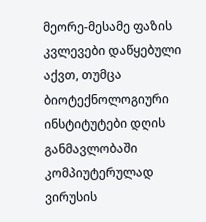მეორე-მესამე ფაზის კვლევები დაწყებული აქვთ, თუმცა ბიოტექნოლოგიური ინსტიტუტები დღის განმავლობაში კომპიუტერულად ვირუსის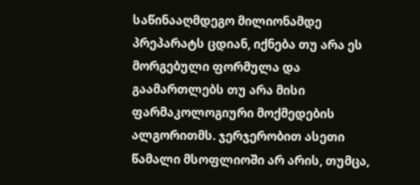საწინააღმდეგო მილიონამდე პრეპარატს ცდიან, იქნება თუ არა ეს მორგებული ფორმულა და გაამართლებს თუ არა მისი ფარმაკოლოგიური მოქმედების ალგორითმს. ჯერჯერობით ასეთი წამალი მსოფლიოში არ არის, თუმცა,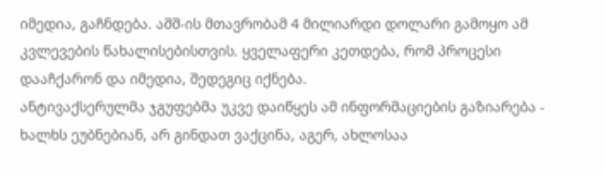იმედია, გაჩნდება. აშშ-ის მთავრობამ 4 მილიარდი დოლარი გამოყო ამ კვლევების წახალისებისთვის. ყველაფერი კეთდება, რომ პროცესი დააჩქარონ და იმედია, შედეგიც იქნება.
ანტივაქსერულმა ჯგუფებმა უკვე დაიწყეს ამ ინფორმაციების გაზიარება - ხალხს ეუბნებიან, არ გინდათ ვაქცინა, აგერ, ახლოსაა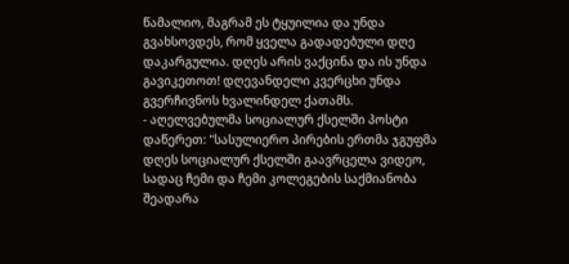წამალიო, მაგრამ ეს ტყუილია და უნდა გვახსოვდეს, რომ ყველა გადადებული დღე დაკარგულია. დღეს არის ვაქცინა და ის უნდა გავიკეთოთ! დღევანდელი კვერცხი უნდა გვერჩივნოს ხვალინდელ ქათამს.
- აღელვებულმა სოციალურ ქსელში პოსტი დაწერეთ: "სასულიერო პირების ერთმა ჯგუფმა დღეს სოციალურ ქსელში გაავრცელა ვიდეო, სადაც ჩემი და ჩემი კოლეგების საქმიანობა შეადარა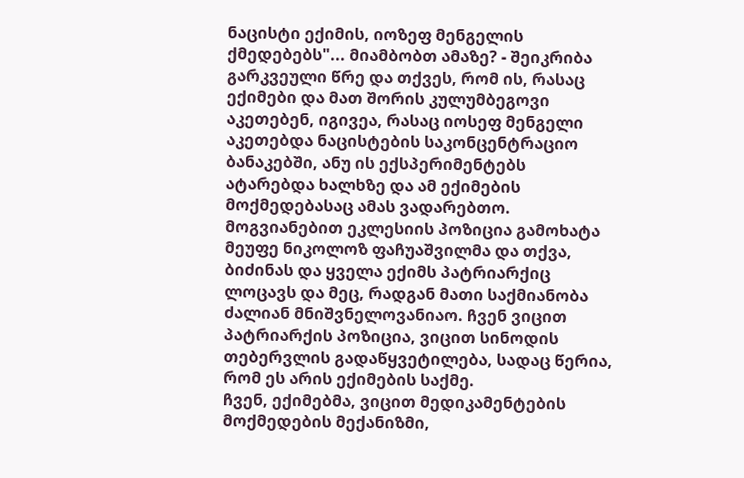ნაცისტი ექიმის, იოზეფ მენგელის ქმედებებს"... მიამბობთ ამაზე? - შეიკრიბა გარკვეული წრე და თქვეს, რომ ის, რასაც ექიმები და მათ შორის კულუმბეგოვი აკეთებენ, იგივეა, რასაც იოსეფ მენგელი აკეთებდა ნაცისტების საკონცენტრაციო ბანაკებში, ანუ ის ექსპერიმენტებს ატარებდა ხალხზე და ამ ექიმების მოქმედებასაც ამას ვადარებთო. მოგვიანებით ეკლესიის პოზიცია გამოხატა მეუფე ნიკოლოზ ფაჩუაშვილმა და თქვა, ბიძინას და ყველა ექიმს პატრიარქიც ლოცავს და მეც, რადგან მათი საქმიანობა ძალიან მნიშვნელოვანიაო. ჩვენ ვიცით პატრიარქის პოზიცია, ვიცით სინოდის თებერვლის გადაწყვეტილება, სადაც წერია, რომ ეს არის ექიმების საქმე.
ჩვენ, ექიმებმა, ვიცით მედიკამენტების მოქმედების მექანიზმი,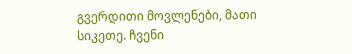გვერდითი მოვლენები, მათი სიკეთე. ჩვენი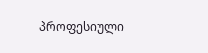პროფესიული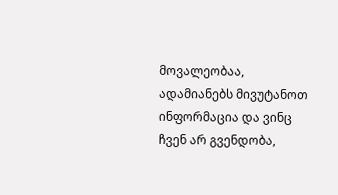მოვალეობაა, ადამიანებს მივუტანოთ ინფორმაცია და ვინც ჩვენ არ გვენდობა,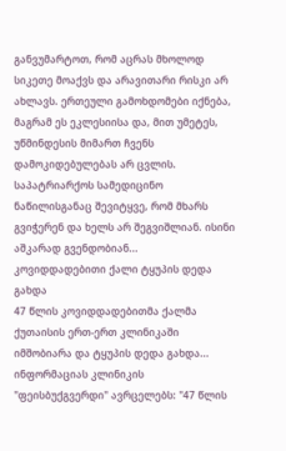განვუმარტოთ, რომ აცრას მხოლოდ სიკეთე მოაქვს და არავითარი რისკი არ ახლავს. ერთეული გამოხდომები იქნება, მაგრამ ეს ეკლესიისა და, მით უმეტეს, უწმინდესის მიმართ ჩვენს დამოკიდებულებას არ ცვლის. საპატრიარქოს სამედიცინო ნაწილისგანაც შევიტყვე, რომ მხარს გვიჭერენ და ხელს არ შეგვიშლიან. ისინი აშკარად გვენდობიან...
კოვიდდადებითი ქალი ტყუპის დედა გახდა
47 წლის კოვიდდადებითმა ქალმა ქუთაისის ერთ-ერთ კლინიკაში იმშობიარა და ტყუპის დედა გახდა... ინფორმაციას კლინიკის "ფეისბუქგვერდი" ავრცელებს: "47 წლის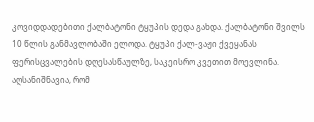კოვიდდადებითი ქალბატონი ტყუპის დედა გახდა. ქალბატონი შვილს 10 წლის განმავლობაში ელოდა. ტყუპი ქალ-ვაჟი ქვეყანას ფერისცვალების დღესასწაულზე, საკეისრო კვეთით მოევლინა. აღსანიშნავია, რომ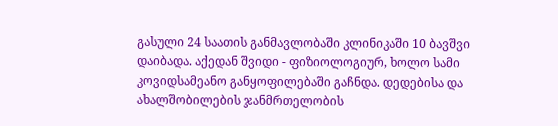გასული 24 საათის განმავლობაში კლინიკაში 10 ბავშვი დაიბადა. აქედან შვიდი - ფიზიოლოგიურ, ხოლო სამი კოვიდსამეანო განყოფილებაში გაჩნდა. დედებისა და ახალშობილების ჯანმრთელობის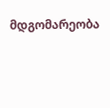მდგომარეობა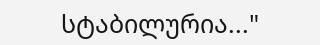სტაბილურია..."